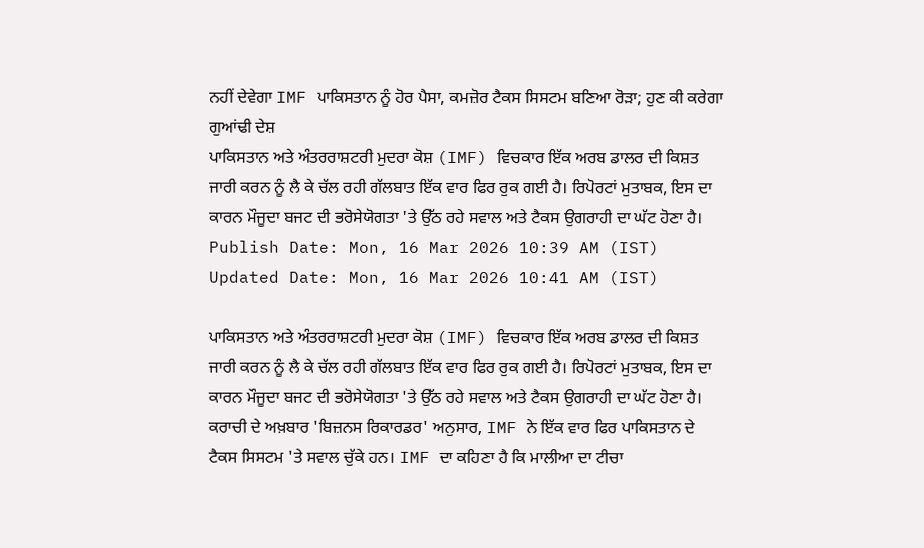ਨਹੀਂ ਦੇਵੇਗਾ IMF ਪਾਕਿਸਤਾਨ ਨੂੰ ਹੋਰ ਪੈਸਾ, ਕਮਜ਼ੋਰ ਟੈਕਸ ਸਿਸਟਮ ਬਣਿਆ ਰੋੜਾ; ਹੁਣ ਕੀ ਕਰੇਗਾ ਗੁਆਂਢੀ ਦੇਸ਼
ਪਾਕਿਸਤਾਨ ਅਤੇ ਅੰਤਰਰਾਸ਼ਟਰੀ ਮੁਦਰਾ ਕੋਸ਼ (IMF) ਵਿਚਕਾਰ ਇੱਕ ਅਰਬ ਡਾਲਰ ਦੀ ਕਿਸ਼ਤ ਜਾਰੀ ਕਰਨ ਨੂੰ ਲੈ ਕੇ ਚੱਲ ਰਹੀ ਗੱਲਬਾਤ ਇੱਕ ਵਾਰ ਫਿਰ ਰੁਕ ਗਈ ਹੈ। ਰਿਪੋਰਟਾਂ ਮੁਤਾਬਕ, ਇਸ ਦਾ ਕਾਰਨ ਮੌਜੂਦਾ ਬਜਟ ਦੀ ਭਰੋਸੇਯੋਗਤਾ 'ਤੇ ਉੱਠ ਰਹੇ ਸਵਾਲ ਅਤੇ ਟੈਕਸ ਉਗਰਾਹੀ ਦਾ ਘੱਟ ਹੋਣਾ ਹੈ।
Publish Date: Mon, 16 Mar 2026 10:39 AM (IST)
Updated Date: Mon, 16 Mar 2026 10:41 AM (IST)

ਪਾਕਿਸਤਾਨ ਅਤੇ ਅੰਤਰਰਾਸ਼ਟਰੀ ਮੁਦਰਾ ਕੋਸ਼ (IMF) ਵਿਚਕਾਰ ਇੱਕ ਅਰਬ ਡਾਲਰ ਦੀ ਕਿਸ਼ਤ ਜਾਰੀ ਕਰਨ ਨੂੰ ਲੈ ਕੇ ਚੱਲ ਰਹੀ ਗੱਲਬਾਤ ਇੱਕ ਵਾਰ ਫਿਰ ਰੁਕ ਗਈ ਹੈ। ਰਿਪੋਰਟਾਂ ਮੁਤਾਬਕ, ਇਸ ਦਾ ਕਾਰਨ ਮੌਜੂਦਾ ਬਜਟ ਦੀ ਭਰੋਸੇਯੋਗਤਾ 'ਤੇ ਉੱਠ ਰਹੇ ਸਵਾਲ ਅਤੇ ਟੈਕਸ ਉਗਰਾਹੀ ਦਾ ਘੱਟ ਹੋਣਾ ਹੈ।
ਕਰਾਚੀ ਦੇ ਅਖ਼ਬਾਰ 'ਬਿਜ਼ਨਸ ਰਿਕਾਰਡਰ' ਅਨੁਸਾਰ, IMF ਨੇ ਇੱਕ ਵਾਰ ਫਿਰ ਪਾਕਿਸਤਾਨ ਦੇ ਟੈਕਸ ਸਿਸਟਮ 'ਤੇ ਸਵਾਲ ਚੁੱਕੇ ਹਨ। IMF ਦਾ ਕਹਿਣਾ ਹੈ ਕਿ ਮਾਲੀਆ ਦਾ ਟੀਚਾ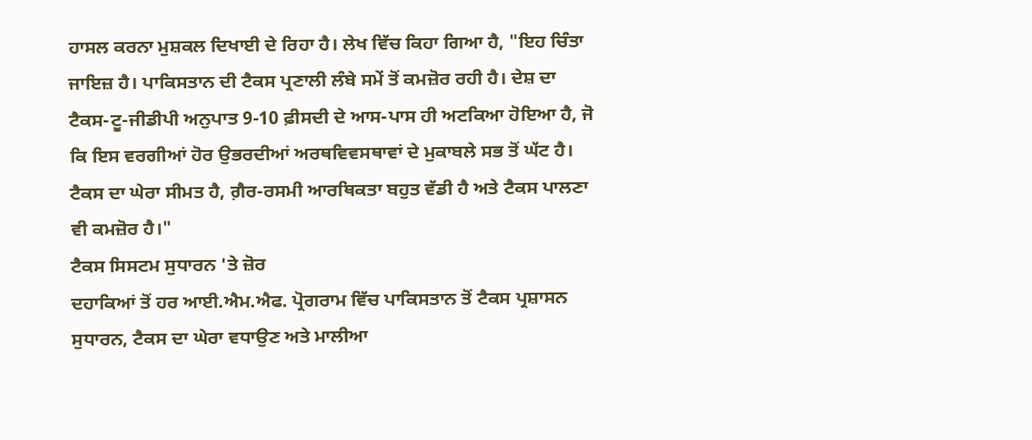ਹਾਸਲ ਕਰਨਾ ਮੁਸ਼ਕਲ ਦਿਖਾਈ ਦੇ ਰਿਹਾ ਹੈ। ਲੇਖ ਵਿੱਚ ਕਿਹਾ ਗਿਆ ਹੈ, "ਇਹ ਚਿੰਤਾ ਜਾਇਜ਼ ਹੈ। ਪਾਕਿਸਤਾਨ ਦੀ ਟੈਕਸ ਪ੍ਰਣਾਲੀ ਲੰਬੇ ਸਮੇਂ ਤੋਂ ਕਮਜ਼ੋਰ ਰਹੀ ਹੈ। ਦੇਸ਼ ਦਾ ਟੈਕਸ-ਟੂ-ਜੀਡੀਪੀ ਅਨੁਪਾਤ 9-10 ਫ਼ੀਸਦੀ ਦੇ ਆਸ-ਪਾਸ ਹੀ ਅਟਕਿਆ ਹੋਇਆ ਹੈ, ਜੋ ਕਿ ਇਸ ਵਰਗੀਆਂ ਹੋਰ ਉਭਰਦੀਆਂ ਅਰਥਵਿਵਸਥਾਵਾਂ ਦੇ ਮੁਕਾਬਲੇ ਸਭ ਤੋਂ ਘੱਟ ਹੈ। ਟੈਕਸ ਦਾ ਘੇਰਾ ਸੀਮਤ ਹੈ, ਗ਼ੈਰ-ਰਸਮੀ ਆਰਥਿਕਤਾ ਬਹੁਤ ਵੱਡੀ ਹੈ ਅਤੇ ਟੈਕਸ ਪਾਲਣਾ ਵੀ ਕਮਜ਼ੋਰ ਹੈ।"
ਟੈਕਸ ਸਿਸਟਮ ਸੁਧਾਰਨ 'ਤੇ ਜ਼ੋਰ
ਦਹਾਕਿਆਂ ਤੋਂ ਹਰ ਆਈ.ਐਮ.ਐਫ. ਪ੍ਰੋਗਰਾਮ ਵਿੱਚ ਪਾਕਿਸਤਾਨ ਤੋਂ ਟੈਕਸ ਪ੍ਰਸ਼ਾਸਨ ਸੁਧਾਰਨ, ਟੈਕਸ ਦਾ ਘੇਰਾ ਵਧਾਉਣ ਅਤੇ ਮਾਲੀਆ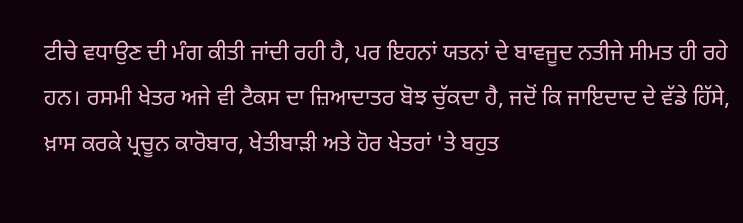ਟੀਚੇ ਵਧਾਉਣ ਦੀ ਮੰਗ ਕੀਤੀ ਜਾਂਦੀ ਰਹੀ ਹੈ, ਪਰ ਇਹਨਾਂ ਯਤਨਾਂ ਦੇ ਬਾਵਜੂਦ ਨਤੀਜੇ ਸੀਮਤ ਹੀ ਰਹੇ ਹਨ। ਰਸਮੀ ਖੇਤਰ ਅਜੇ ਵੀ ਟੈਕਸ ਦਾ ਜ਼ਿਆਦਾਤਰ ਬੋਝ ਚੁੱਕਦਾ ਹੈ, ਜਦੋਂ ਕਿ ਜਾਇਦਾਦ ਦੇ ਵੱਡੇ ਹਿੱਸੇ, ਖ਼ਾਸ ਕਰਕੇ ਪ੍ਰਚੂਨ ਕਾਰੋਬਾਰ, ਖੇਤੀਬਾੜੀ ਅਤੇ ਹੋਰ ਖੇਤਰਾਂ 'ਤੇ ਬਹੁਤ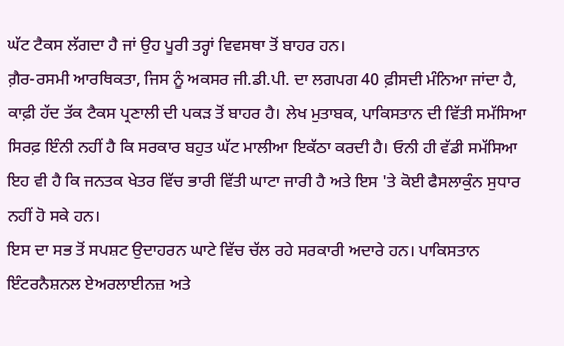ਘੱਟ ਟੈਕਸ ਲੱਗਦਾ ਹੈ ਜਾਂ ਉਹ ਪੂਰੀ ਤਰ੍ਹਾਂ ਵਿਵਸਥਾ ਤੋਂ ਬਾਹਰ ਹਨ।
ਗ਼ੈਰ-ਰਸਮੀ ਆਰਥਿਕਤਾ, ਜਿਸ ਨੂੰ ਅਕਸਰ ਜੀ.ਡੀ.ਪੀ. ਦਾ ਲਗਪਗ 40 ਫ਼ੀਸਦੀ ਮੰਨਿਆ ਜਾਂਦਾ ਹੈ, ਕਾਫ਼ੀ ਹੱਦ ਤੱਕ ਟੈਕਸ ਪ੍ਰਣਾਲੀ ਦੀ ਪਕੜ ਤੋਂ ਬਾਹਰ ਹੈ। ਲੇਖ ਮੁਤਾਬਕ, ਪਾਕਿਸਤਾਨ ਦੀ ਵਿੱਤੀ ਸਮੱਸਿਆ ਸਿਰਫ਼ ਇੰਨੀ ਨਹੀਂ ਹੈ ਕਿ ਸਰਕਾਰ ਬਹੁਤ ਘੱਟ ਮਾਲੀਆ ਇਕੱਠਾ ਕਰਦੀ ਹੈ। ਓਨੀ ਹੀ ਵੱਡੀ ਸਮੱਸਿਆ ਇਹ ਵੀ ਹੈ ਕਿ ਜਨਤਕ ਖੇਤਰ ਵਿੱਚ ਭਾਰੀ ਵਿੱਤੀ ਘਾਟਾ ਜਾਰੀ ਹੈ ਅਤੇ ਇਸ 'ਤੇ ਕੋਈ ਫੈਸਲਾਕੁੰਨ ਸੁਧਾਰ ਨਹੀਂ ਹੋ ਸਕੇ ਹਨ।
ਇਸ ਦਾ ਸਭ ਤੋਂ ਸਪਸ਼ਟ ਉਦਾਹਰਨ ਘਾਟੇ ਵਿੱਚ ਚੱਲ ਰਹੇ ਸਰਕਾਰੀ ਅਦਾਰੇ ਹਨ। ਪਾਕਿਸਤਾਨ ਇੰਟਰਨੈਸ਼ਨਲ ਏਅਰਲਾਈਨਜ਼ ਅਤੇ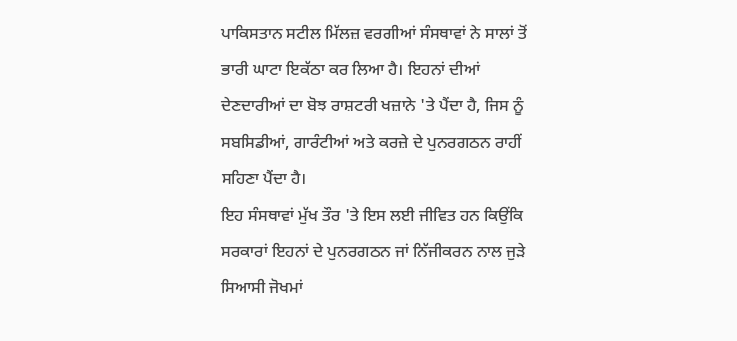ਪਾਕਿਸਤਾਨ ਸਟੀਲ ਮਿੱਲਜ਼ ਵਰਗੀਆਂ ਸੰਸਥਾਵਾਂ ਨੇ ਸਾਲਾਂ ਤੋਂ ਭਾਰੀ ਘਾਟਾ ਇਕੱਠਾ ਕਰ ਲਿਆ ਹੈ। ਇਹਨਾਂ ਦੀਆਂ ਦੇਣਦਾਰੀਆਂ ਦਾ ਬੋਝ ਰਾਸ਼ਟਰੀ ਖਜ਼ਾਨੇ 'ਤੇ ਪੈਂਦਾ ਹੈ, ਜਿਸ ਨੂੰ ਸਬਸਿਡੀਆਂ, ਗਾਰੰਟੀਆਂ ਅਤੇ ਕਰਜ਼ੇ ਦੇ ਪੁਨਰਗਠਨ ਰਾਹੀਂ ਸਹਿਣਾ ਪੈਂਦਾ ਹੈ।
ਇਹ ਸੰਸਥਾਵਾਂ ਮੁੱਖ ਤੌਰ 'ਤੇ ਇਸ ਲਈ ਜੀਵਿਤ ਹਨ ਕਿਉਂਕਿ ਸਰਕਾਰਾਂ ਇਹਨਾਂ ਦੇ ਪੁਨਰਗਠਨ ਜਾਂ ਨਿੱਜੀਕਰਨ ਨਾਲ ਜੁੜੇ ਸਿਆਸੀ ਜੋਖਮਾਂ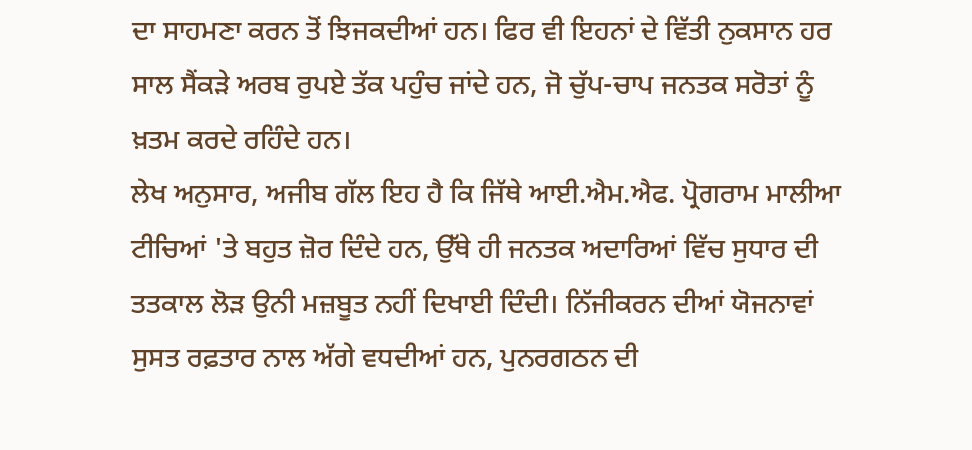ਦਾ ਸਾਹਮਣਾ ਕਰਨ ਤੋਂ ਝਿਜਕਦੀਆਂ ਹਨ। ਫਿਰ ਵੀ ਇਹਨਾਂ ਦੇ ਵਿੱਤੀ ਨੁਕਸਾਨ ਹਰ ਸਾਲ ਸੈਂਕੜੇ ਅਰਬ ਰੁਪਏ ਤੱਕ ਪਹੁੰਚ ਜਾਂਦੇ ਹਨ, ਜੋ ਚੁੱਪ-ਚਾਪ ਜਨਤਕ ਸਰੋਤਾਂ ਨੂੰ ਖ਼ਤਮ ਕਰਦੇ ਰਹਿੰਦੇ ਹਨ।
ਲੇਖ ਅਨੁਸਾਰ, ਅਜੀਬ ਗੱਲ ਇਹ ਹੈ ਕਿ ਜਿੱਥੇ ਆਈ.ਐਮ.ਐਫ. ਪ੍ਰੋਗਰਾਮ ਮਾਲੀਆ ਟੀਚਿਆਂ 'ਤੇ ਬਹੁਤ ਜ਼ੋਰ ਦਿੰਦੇ ਹਨ, ਉੱਥੇ ਹੀ ਜਨਤਕ ਅਦਾਰਿਆਂ ਵਿੱਚ ਸੁਧਾਰ ਦੀ ਤਤਕਾਲ ਲੋੜ ਉਨੀ ਮਜ਼ਬੂਤ ਨਹੀਂ ਦਿਖਾਈ ਦਿੰਦੀ। ਨਿੱਜੀਕਰਨ ਦੀਆਂ ਯੋਜਨਾਵਾਂ ਸੁਸਤ ਰਫ਼ਤਾਰ ਨਾਲ ਅੱਗੇ ਵਧਦੀਆਂ ਹਨ, ਪੁਨਰਗਠਨ ਦੀ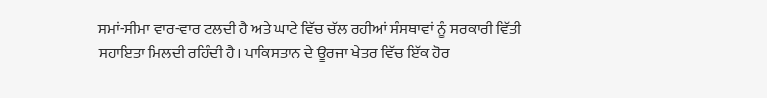ਸਮਾਂ-ਸੀਮਾ ਵਾਰ-ਵਾਰ ਟਲਦੀ ਹੈ ਅਤੇ ਘਾਟੇ ਵਿੱਚ ਚੱਲ ਰਹੀਆਂ ਸੰਸਥਾਵਾਂ ਨੂੰ ਸਰਕਾਰੀ ਵਿੱਤੀ ਸਹਾਇਤਾ ਮਿਲਦੀ ਰਹਿੰਦੀ ਹੈ। ਪਾਕਿਸਤਾਨ ਦੇ ਊਰਜਾ ਖੇਤਰ ਵਿੱਚ ਇੱਕ ਹੋਰ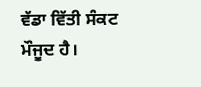ਵੱਡਾ ਵਿੱਤੀ ਸੰਕਟ ਮੌਜੂਦ ਹੈ।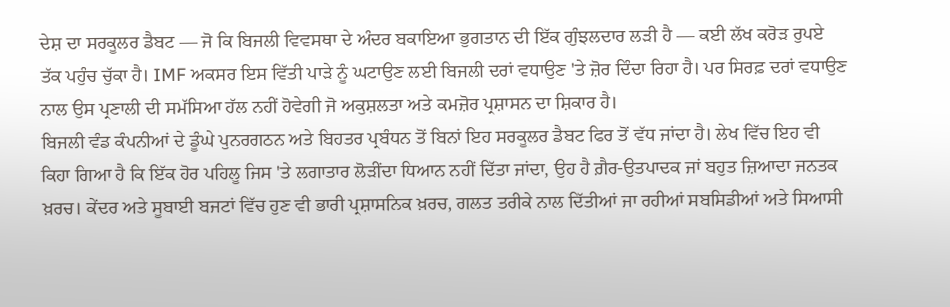ਦੇਸ਼ ਦਾ ਸਰਕੂਲਰ ਡੈਬਟ — ਜੋ ਕਿ ਬਿਜਲੀ ਵਿਵਸਥਾ ਦੇ ਅੰਦਰ ਬਕਾਇਆ ਭੁਗਤਾਨ ਦੀ ਇੱਕ ਗੁੰਝਲਦਾਰ ਲੜੀ ਹੈ — ਕਈ ਲੱਖ ਕਰੋੜ ਰੁਪਏ ਤੱਕ ਪਹੁੰਚ ਚੁੱਕਾ ਹੈ। IMF ਅਕਸਰ ਇਸ ਵਿੱਤੀ ਪਾੜੇ ਨੂੰ ਘਟਾਉਣ ਲਈ ਬਿਜਲੀ ਦਰਾਂ ਵਧਾਉਣ 'ਤੇ ਜ਼ੋਰ ਦਿੰਦਾ ਰਿਹਾ ਹੈ। ਪਰ ਸਿਰਫ਼ ਦਰਾਂ ਵਧਾਉਣ ਨਾਲ ਉਸ ਪ੍ਰਣਾਲੀ ਦੀ ਸਮੱਸਿਆ ਹੱਲ ਨਹੀਂ ਹੋਵੇਗੀ ਜੋ ਅਕੁਸ਼ਲਤਾ ਅਤੇ ਕਮਜ਼ੋਰ ਪ੍ਰਸ਼ਾਸਨ ਦਾ ਸ਼ਿਕਾਰ ਹੈ।
ਬਿਜਲੀ ਵੰਡ ਕੰਪਨੀਆਂ ਦੇ ਡੂੰਘੇ ਪੁਨਰਗਠਨ ਅਤੇ ਬਿਹਤਰ ਪ੍ਰਬੰਧਨ ਤੋਂ ਬਿਨਾਂ ਇਹ ਸਰਕੂਲਰ ਡੈਬਟ ਫਿਰ ਤੋਂ ਵੱਧ ਜਾਂਦਾ ਹੈ। ਲੇਖ ਵਿੱਚ ਇਹ ਵੀ ਕਿਹਾ ਗਿਆ ਹੈ ਕਿ ਇੱਕ ਹੋਰ ਪਹਿਲੂ ਜਿਸ 'ਤੇ ਲਗਾਤਾਰ ਲੋੜੀਂਦਾ ਧਿਆਨ ਨਹੀਂ ਦਿੱਤਾ ਜਾਂਦਾ, ਉਹ ਹੈ ਗ਼ੈਰ-ਉਤਪਾਦਕ ਜਾਂ ਬਹੁਤ ਜ਼ਿਆਦਾ ਜਨਤਕ ਖ਼ਰਚ। ਕੇਂਦਰ ਅਤੇ ਸੂਬਾਈ ਬਜਟਾਂ ਵਿੱਚ ਹੁਣ ਵੀ ਭਾਰੀ ਪ੍ਰਸ਼ਾਸਨਿਕ ਖ਼ਰਚ, ਗਲਤ ਤਰੀਕੇ ਨਾਲ ਦਿੱਤੀਆਂ ਜਾ ਰਹੀਆਂ ਸਬਸਿਡੀਆਂ ਅਤੇ ਸਿਆਸੀ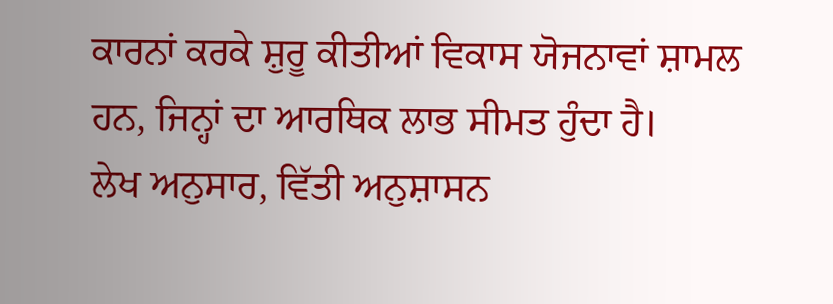ਕਾਰਨਾਂ ਕਰਕੇ ਸ਼ੁਰੂ ਕੀਤੀਆਂ ਵਿਕਾਸ ਯੋਜਨਾਵਾਂ ਸ਼ਾਮਲ ਹਨ, ਜਿਨ੍ਹਾਂ ਦਾ ਆਰਥਿਕ ਲਾਭ ਸੀਮਤ ਹੁੰਦਾ ਹੈ।
ਲੇਖ ਅਨੁਸਾਰ, ਵਿੱਤੀ ਅਨੁਸ਼ਾਸਨ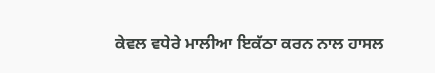ਕੇਵਲ ਵਧੇਰੇ ਮਾਲੀਆ ਇਕੱਠਾ ਕਰਨ ਨਾਲ ਹਾਸਲ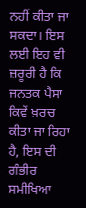ਨਹੀਂ ਕੀਤਾ ਜਾ ਸਕਦਾ। ਇਸ ਲਈ ਇਹ ਵੀ ਜ਼ਰੂਰੀ ਹੈ ਕਿ ਜਨਤਕ ਪੈਸਾ ਕਿਵੇਂ ਖ਼ਰਚ ਕੀਤਾ ਜਾ ਰਿਹਾ ਹੈ, ਇਸ ਦੀ ਗੰਭੀਰ ਸਮੀਖਿਆ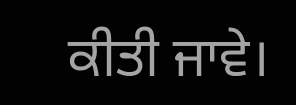ਕੀਤੀ ਜਾਵੇ।